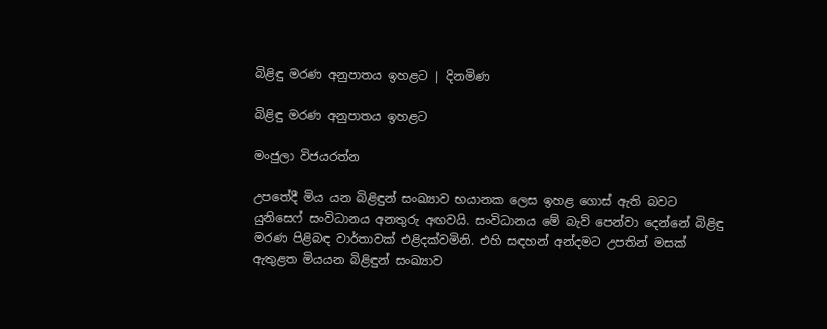බිළිඳු මරණ අනුපාතය ඉහළට | දිනමිණ

බිළිඳු මරණ අනුපාතය ඉහළට

මංජුලා විජයරත්න

උපතේදී මිය යන බිළිඳුන් සංඛ්‍යාව භයානක ලෙස ඉහළ ගොස් ඇති බවට යුනිසෙෆ් සංවිධානය අනතුරු අඟවයි. සංවිධානය මේ බැව් පෙන්වා දෙන්නේ බිළිඳු මරණ පිළිබඳ වාර්තාවක් එළිදක්වමිනි. එහි සඳහන් අන්දමට උපතින් මසක් ඇතුළත මියයන බිළිඳුන් සංඛ්‍යාව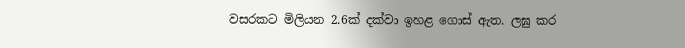වසරකට මිලියන 2.6ක් දක්වා ඉහළ ගොස් ඇත. ලඝු කර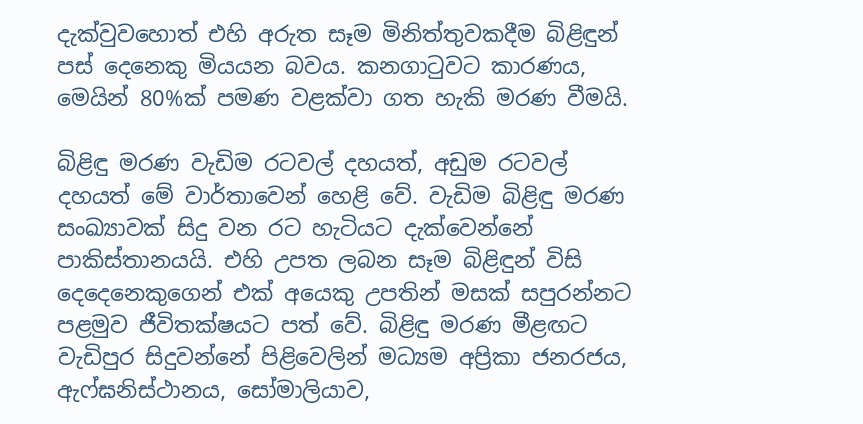දැක්වුවහොත් එහි අරුත සෑම මිනිත්තුවකදීම බිළිඳුන් පස් දෙනෙකු මියයන බවය. කනගාටුවට කාරණය, මෙයින් 80%ක් පමණ වළක්වා ගත හැකි මරණ වීමයි.

බිළිඳු මරණ වැඩිම රටවල් දහයත්, අඩුම රටවල් දහයත් මේ වාර්තාවෙන් හෙළි වේ. වැඩිම බිළිඳු මරණ සංඛ්‍යාවක් සිදු වන රට හැටියට දැක්වෙන්නේ පාකිස්තානයයි. එහි උපත ලබන සෑම බිළිඳුන් විසි දෙදෙනෙකුගෙන් එක් අයෙකු උපතින් මසක් සපුරන්නට පළමුව ජීවිතක්ෂයට පත් වේ. බිළිඳු මරණ මීළඟට වැඩිපුර සිදුවන්නේ පිළිවෙලින් මධ්‍යම අප්‍රිකා ජනරජය, ඇෆ්ඝනිස්ථානය, සෝමාලියාව,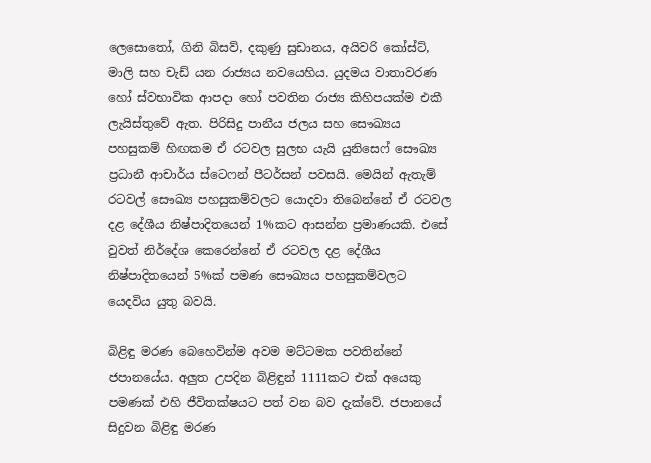ලෙසොතෝ, ගිනි බිසව්, දකුණු සුඩානය, අයිවරි කෝස්ට්, මාලි සහ චැඩ් යන රාජ්‍යය නවයෙහිය. යුදමය වාතාවරණ හෝ ස්වභාවික ආපදා හෝ පවතින රාජ්‍ය කිහිපයක්ම එකී ලැයිස්තුවේ ඇත. පිරිසිදු පානීය ජලය සහ සෞඛ්‍යය පහසුකම් හිඟකම ඒ රටවල සුලභ යැයි යුනිසෙෆ් සෞඛ්‍ය ප්‍රධානී ආචාර්ය ස්ටෙෆන් පීටර්සන් පවසයි. මෙයින් ඇතැම් රටවල් සෞඛ්‍ය පහසුකම්වලට යොදවා තිබෙන්නේ ඒ රටවල දළ දේශීය නිෂ්පාදිතයෙන් 1%කට ආසන්න ප්‍රමාණයකි. එසේ වුවත් නිර්දේශ කෙරෙන්නේ ඒ රටවල දළ දේශීය නිෂ්පාදිතයෙන් 5%ක් පමණ සෞඛ්‍යය පහසුකම්වලට යෙදවිය යුතු බවයි.

බිළිඳු මරණ බෙහෙවින්ම අවම මට්ටමක පවතින්නේ ජපානයේය. අලුත උපදින බිළිඳුන් 1111කට එක් අයෙකු පමණක් එහි ජීවිතක්ෂයට පත් වන බව දැක්වේ. ජපානයේ සිදුවන බිළිඳු මරණ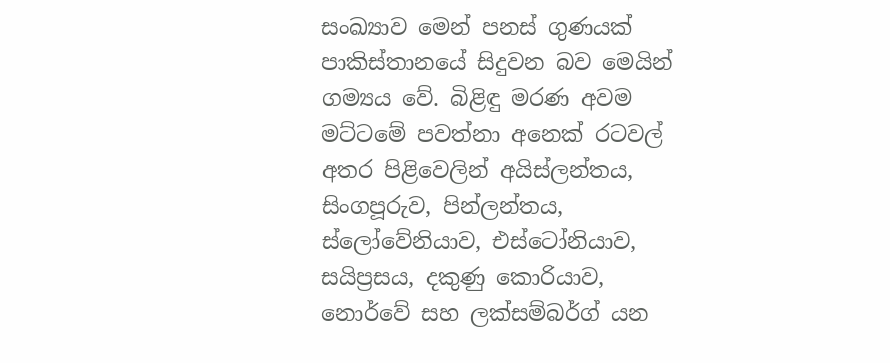සංඛ්‍යාව මෙන් පනස් ගුණයක් පාකිස්තානයේ සිදුවන බව මෙයින් ගම්‍යය වේ. බිළිඳු මරණ අවම මට්ටමේ පවත්නා අනෙක් රටවල් අතර පිළිවෙලින් අයිස්ලන්තය, සිංගපූරුව, පින්ලන්තය, ස්ලෝවේනියාව, එස්ටෝනියාව, සයිප්‍රසය, දකුණු කොරියාව, නොර්වේ සහ ලක්සම්බර්ග් යන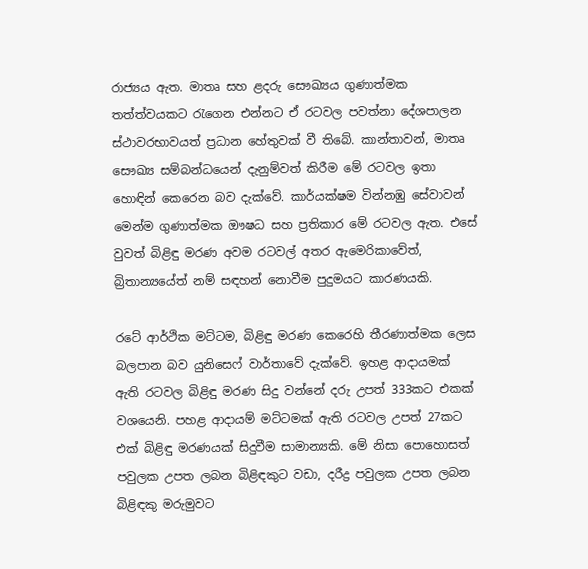රාජ්‍යය ඇත. මාතෘ සහ ළදරු සෞඛ්‍යය ගුණාත්මක තත්ත්වයකට රැගෙන එන්නට ඒ රටවල පවත්නා දේශපාලන ස්ථාවරභාවයත් ප්‍රධාන හේතුවක් වී තිබේ. කාන්තාවන්, මාතෘ සෞඛ්‍ය සම්බන්ධයෙන් දැනුම්වත් කිරීම මේ රටවල ඉතා හොඳින් කෙරෙන බව දැක්වේ. කාර්යක්ෂම වින්නඹු සේවාවන් මෙන්ම ගුණාත්මක ඖෂධ සහ ප්‍රතිකාර මේ රටවල ඇත. එසේ වුවත් බිළිඳු මරණ අවම රටවල් අතර ඇමෙරිකාවේත්, බ්‍රිතාන්‍යයේත් නම් සඳහන් නොවීම පුදුමයට කාරණයකි.

රටේ ආර්ථික මට්ටම, බිළිඳු මරණ කෙරෙහි තීරණාත්මක ලෙස බලපාන බව යුනිසෙෆ් වාර්තාවේ දැක්වේ. ඉහළ ආදායමක් ඇති රටවල බිළිඳු මරණ සිදු වන්නේ දරු උපත් 333කට එකක් වශයෙනි. පහළ ආදායම් මට්ටමක් ඇති රටවල උපත් 27කට එක් බිළිඳු මරණයක් සිදුවීම සාමාන්‍යකි. මේ නිසා පොහොසත් පවුලක උපත ලබන බිළිඳකුට වඩා, දරීද්‍ර පවුලක උපත ලබන බිළිඳකු මරුමුවට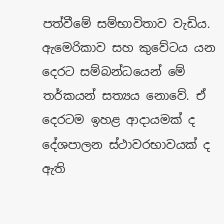පත්වීමේ සම්භාවිතාව වැඩිය. ඇමෙරිකාව සහ කුවේටය යන දෙරට සම්බන්ධයෙන් මේ තර්කයන් සත්‍යය නොවේ. ඒ දෙරටම ඉහළ ආදායමක් ද දේශපාලන ස්ථාවරභාවයක් ද ඇති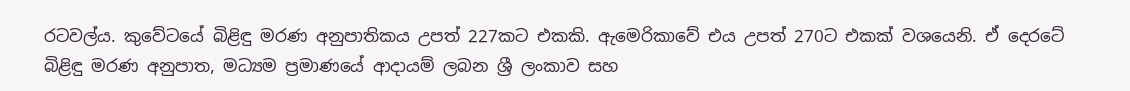රටවල්ය. කුවේටයේ බිළිඳු මරණ අනුපාතිකය උපත් 227කට එකකි. ඇමෙරිකාවේ එය උපත් 270ට එකක් වශයෙනි. ඒ දෙරටේ බිළිඳු මරණ අනුපාත, මධ්‍යම ප්‍රමාණයේ ආදායම් ලබන ශ්‍රී ලංකාව සහ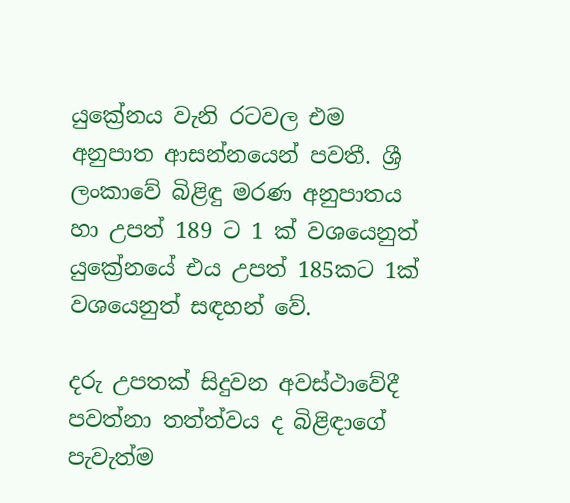යුක්‍රේනය වැනි රටවල එම අනුපාත ආසන්නයෙන් පවතී. ශ්‍රී ලංකාවේ බිළිඳු මරණ අනුපාතය හා උපත් 189 ට 1 ක් වශයෙනුත් යුක්‍රේනයේ එය උපත් 185කට 1ක් වශයෙනුත් සඳහන් වේ.

දරු උපතක් සිදුවන අවස්ථාවේදී පවත්නා තත්ත්වය ද බිළිඳාගේ පැවැත්ම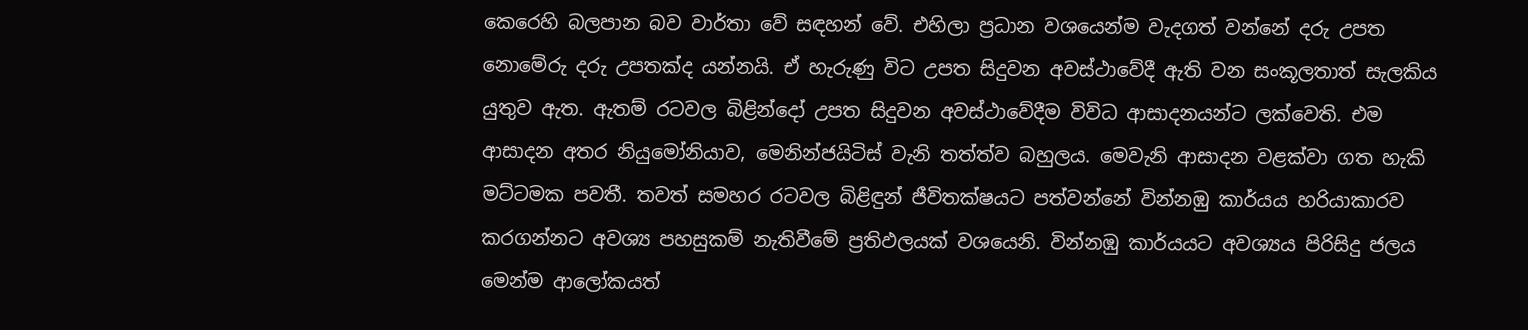කෙරෙහි බලපාන බව වාර්තා වේ සඳහන් වේ. එහිලා ප්‍රධාන වශයෙන්ම වැදගත් වන්නේ දරු උපත නොමේරු දරු උපතක්ද යන්නයි. ඒ හැරුණු විට උපත සිදුවන අවස්ථාවේදී ඇති වන සංකූලතාත් සැලකිය යුතුව ඇත. ඇතම් රටවල බිළින්දෝ උපත සිදුවන අවස්ථාවේදීම විවිධ ආසාදනයන්ට ලක්වෙති. එම ආසාදන අතර නියුමෝනියාව, මෙනින්ජයිටිස් වැනි තත්ත්ව බහුලය. මෙවැනි ආසාදන වළක්වා ගත හැකි මට්ටමක පවතී. තවත් සමහර රටවල බිළිඳුන් ජීවිතක්ෂයට පත්වන්නේ වින්නඹු කාර්යය හරියාකාරව කරගන්නට අවශ්‍ය පහසුකම් නැතිවීමේ ප්‍රතිඵලයක් වශයෙනි. වින්නඹු කාර්යයට අවශ්‍යය පිරිසිදු ජලය මෙන්ම ආලෝකයත්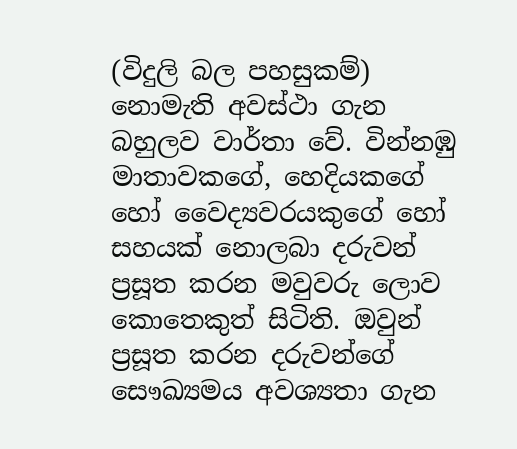(විදුලි බල පහසුකම්) නොමැති අවස්ථා ගැන බහුලව වාර්තා වේ. වින්නඹු මාතාවකගේ, හෙදියකගේ හෝ වෛද්‍යවරයකුගේ හෝ සහයක් නොලබා දරුවන් ප්‍රසූත කරන මවුවරු ලොව කොතෙකුත් සිටිති. ඔවුන් ප්‍රසූත කරන දරුවන්ගේ සෞඛ්‍යමය අවශ්‍යතා ගැන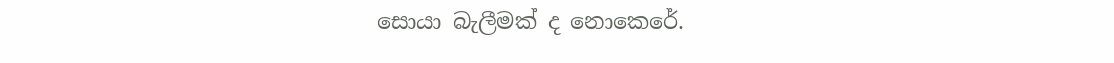සොයා බැලීමක් ද නොකෙරේ.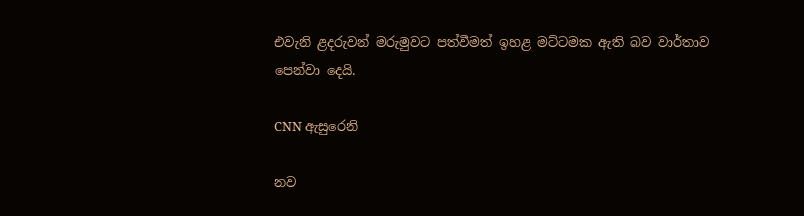එවැනි ළදරුවන් මරුමුවට පත්වීමත් ඉහළ මට්ටමක ඇති බව වාර්තාව පෙන්වා දෙයි.

CNN ඇසුරෙනි

නව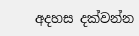අදහස දක්වන්න